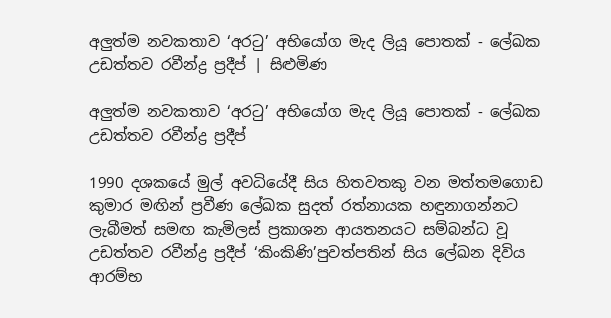අලුත්ම නවකතාව ‘අරටු’ අභියෝග මැද ලියූ පොතක් - ලේඛක උඩත්තව රවීන්ද්‍ර ප්‍රදීප් | සිළුමිණ

අලුත්ම නවකතාව ‘අරටු’ අභියෝග මැද ලියූ පොතක් - ලේඛක උඩත්තව රවීන්ද්‍ර ප්‍රදීප්

1990 දශකයේ මුල් අවධියේදී සිය හිතවතකු වන මත්තමගොඩ කුමාර මඟින් ප්‍රවීණ ලේඛක සුදත් රත්නායක හඳුනාගන්නට ලැබීමත් සමඟ කැමිලස් ප්‍රකාශන ආයතනයට සම්බන්ධ වූ උඩත්තව රවීන්ද්‍ර ප්‍රදීප් ‘කිංකිණි’පුවත්පතින් සිය ලේඛන දිවිය ආරම්භ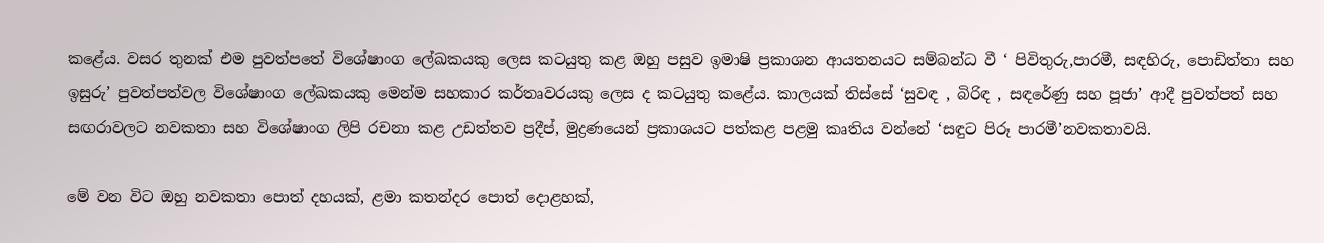කළේය. වසර තුනක් එම පුවත්පතේ විශේෂාංග ලේඛකයකු ලෙස කටයුතු කළ ඔහු පසුව ඉමාෂි ප්‍රකාශන ආයතනයට සම්බන්ධ වී ‘ පිවිතුරු,පාරමී, සඳහිරු, පොඩිත්තා සහ ඉසුරු’ පුවත්පත්වල විශේෂාංග ලේඛකයකු මෙන්ම සහකාර කර්තෘවරයකු ලෙස ද කටයුතු කළේය. කාලයක් තිස්සේ ‘සුවඳ , බිරිඳ , සඳරේණු සහ පූජා’ ආදී පුවත්පත් සහ සඟරාවලට නවකතා සහ විශේෂාංග ලිපි රචනා කළ උඩත්තව ප්‍රදීප්, මුද්‍රණයෙන් ප්‍රකාශයට පත්කළ පළමු කෘතිය වන්නේ ‘සඳුට පිරූ පාරමී’නවකතාවයි.

මේ වන විට ඔහු නවකතා පොත් දහයක්, ළමා කතන්දර පොත් දොළහක්,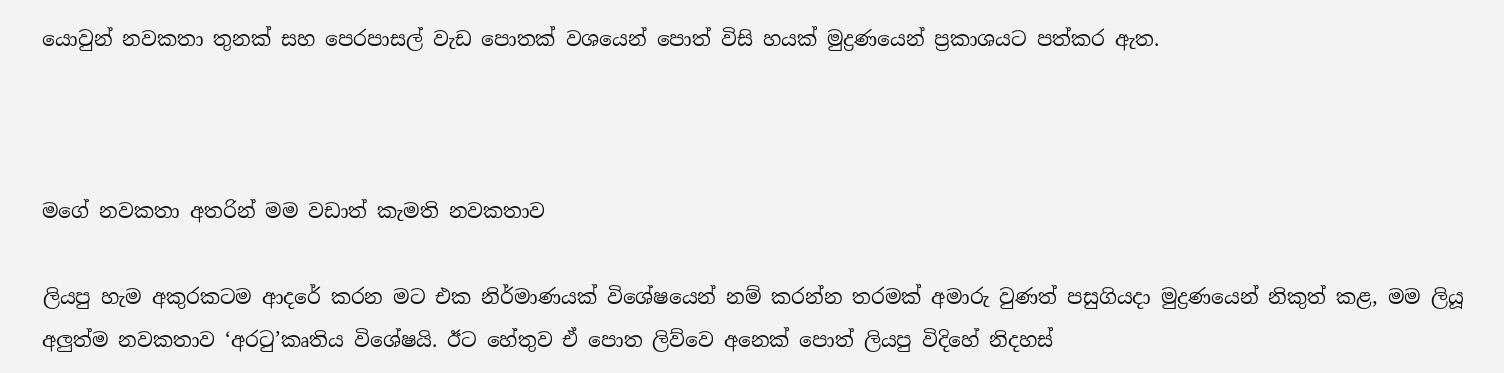යොවුන් නවකතා තුනක් සහ පෙරපාසල් වැඩ පොතක් වශයෙන් පොත් විසි හයක් මුද්‍රණයෙන් ප්‍රකාශයට පත්කර ඇත.



මගේ නවකතා අතරින් මම වඩාත් කැමති නවකතාව

ලියපු හැම අකුරකටම ආදරේ කරන මට එක නිර්මාණයක් විශේෂයෙන් නම් කරන්න තරමක් අමාරු වුණත් පසුගියදා මුද්‍රණයෙන් නිකුත් කළ, මම ලියූ අලුත්ම නවකතාව ‘අරටු’කෘතිය විශේෂයි. ඊට හේතුව ඒ පොත ලිව්වෙ අනෙක් පොත් ලියපු විදිහේ නිදහස්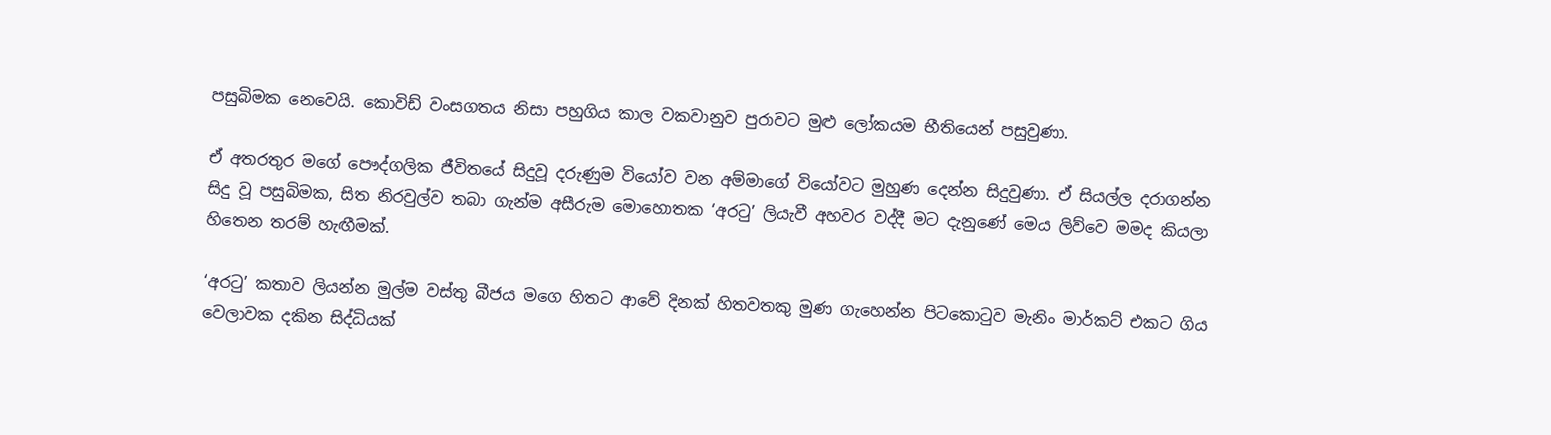පසුබිමක නෙවෙයි. කොවිඩ් වංසගතය නිසා පහුගිය කාල වකවානුව පුරාවට මුළු ලෝකයම භීතියෙන් පසුවුණා.

ඒ අතරතුර මගේ පෞද්ගලික ජීවිතයේ සිදුවූ දරුණුම වියෝව වන අම්මාගේ වියෝවට මුහුණ දෙන්න සිදුවුණා. ඒ සියල්ල දරාගන්න සිදු වූ පසුබිමක, සිත නිරවුල්ව තබා ගැන්ම අසීරුම මොහොතක ‘අරටු’ ලියැවී අහවර වද්දී මට දැනුණේ මෙය ලිව්වෙ මමද කියලා හිතෙන තරම් හැඟීමක්.

‘අරටු’ කතාව ලියන්න මුල්ම වස්තු බීජය මගෙ හිතට ආවේ දිනක් හිතවතකු මුණ ගැහෙන්න පිටකොටුව මැනිං මාර්කට් එකට ගිය වෙලාවක දකින සිද්ධියක්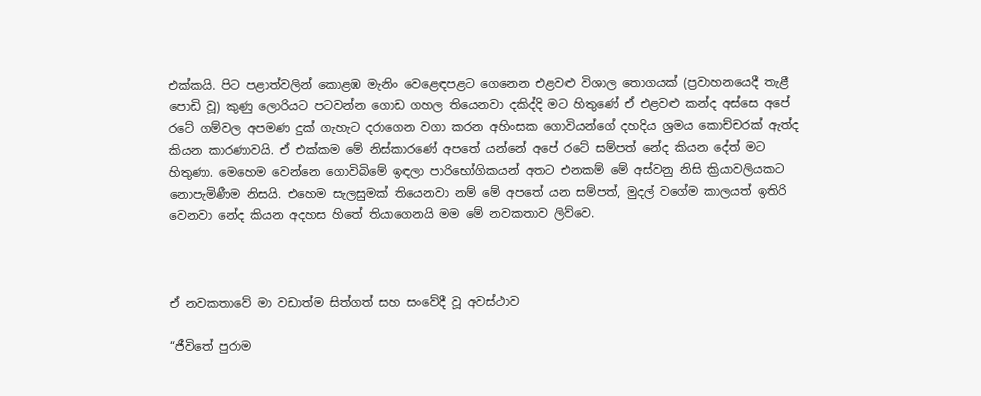එක්කයි. පිට පළාත්වලින් කොළඹ මැනිං වෙළෙඳපළට ගෙනෙන එළවළු විශාල තොගයක් (ප්‍රවාහනයෙදී තැළී පොඩි වූ) කුණු ලොරියට පටවන්න ගොඩ ගහල තියෙනවා දකිද්දි මට හිතුණේ ඒ එළවළු කන්ද අස්සෙ අපේ රටේ ගම්වල අපමණ දුක් ගැහැට දරාගෙන වගා කරන අහිංසක ගොවියන්ගේ දහදිය ශ්‍රමය කොච්චරක් ඇත්ද කියන කාරණාවයි. ඒ එක්කම මේ නිස්කාරණේ අපතේ යන්නේ අපේ රටේ සම්පත් නේද කියන දේත් මට හිතුණා. මෙහෙම වෙන්නෙ ගොවිබිමේ ඉඳලා පාරිභෝගිකයන් අතට එනකම් මේ අස්වනු නිසි ක්‍රියාවලියකට නොපැමිණීම නිසයි. එහෙම සැලසුමක් තියෙනවා නම් මේ අපතේ යන සම්පත්, මුදල් වගේම කාලයත් ඉතිරි වෙනවා නේද කියන අදහස හිතේ තියාගෙනයි මම මේ නවකතාව ලිව්වෙ.



ඒ නවකතාවේ මා වඩාත්ම සිත්ගත් සහ සංවේදී වූ අවස්ථාව

“ජීවිතේ පුරාම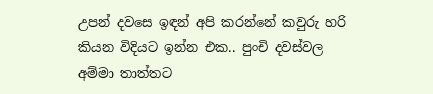උපන් දවසෙ ඉඳන් අපි කරන්නේ කවුරු හරි කියන විදියට ඉන්න එක.. පුංචි දවස්වල අම්මා තාත්තට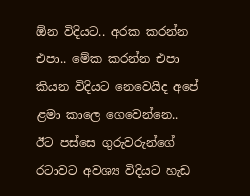ඕන විදියට.. අරක කරන්න එපා.. මේක කරන්න එපා කියන විදියට නෙවෙයිද අපේ ළමා කාලෙ ගෙවෙන්නෙ.. ඊට පස්සෙ ගුරුවරුන්ගේ රටාවට අවශ්‍ය විදියට හැඩ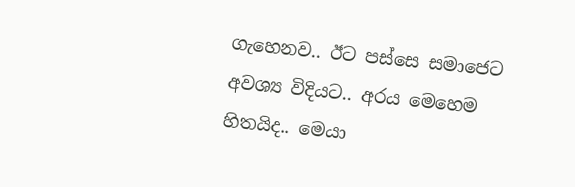ගැහෙනව.. ඊට පස්සෙ සමාජෙට අවශ්‍ය විදියට.. අරය මෙහෙම හිතයිද.. මෙයා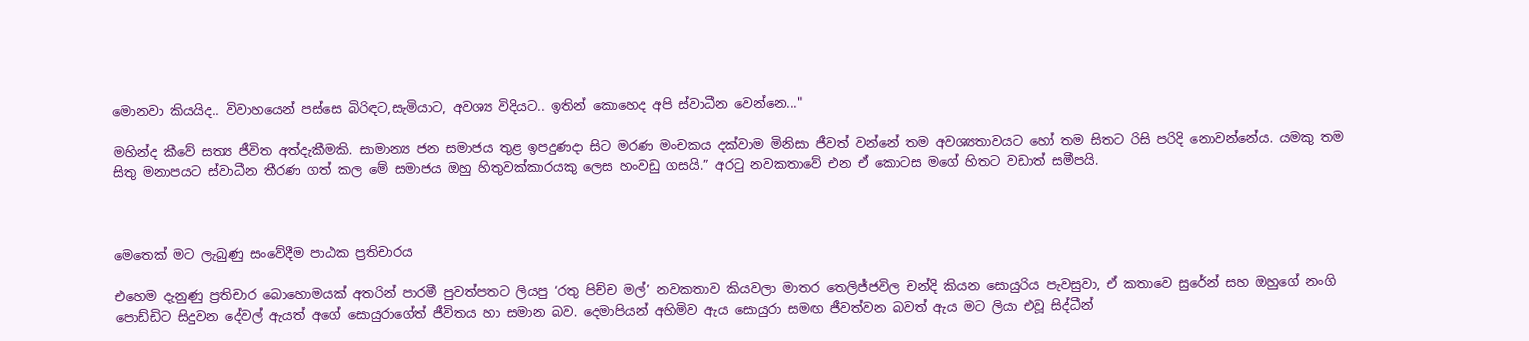මොනවා කියයිද.. විවාහයෙන් පස්සෙ බිරිඳට,සැමියාට, අවශ්‍ය විදියට.. ඉතින් කොහෙද අපි ස්වාධීන වෙන්නෙ..."

මහින්ද කීවේ සත්‍ය ජීවිත අත්දැකීමකි. සාමාන්‍ය ජන සමාජය තුළ ඉපදුණදා සිට මරණ මංචකය දක්වාම මිනිසා ජීවත් වන්නේ තම අවශ්‍යතාවයට හෝ තම සිතට රිසි පරිදි නොවන්නේය. යමකු තම සිතු මනාපයට ස්වාධීන තීරණ ගත් කල මේ සමාජය ඔහු හිතුවක්කාරයකු ලෙස හංවඩු ගසයි.” අරටු නවකතාවේ එන ඒ කොටස මගේ හිතට වඩාත් සමීපයි.



මෙතෙක් මට ලැබුණු සංවේදීම පාඨක ප්‍රතිචාරය

එහෙම දැනුණු ප්‍රතිචාර බොහොමයක් අතරින් පාරමී පුවත්පතට ලියපු ‘රතු පිච්ච මල්’ නවකතාව කියවලා මාතර තෙලිජ්ජවිල චන්දි කියන සොයුරිය පැවසුවා, ඒ කතාවෙ සුරේන් සහ ඔහුගේ නංගි පොඩ්ඩිට සිදුවන දේවල් ඇයත් අගේ සොයුරාගේත් ජීවිතය හා සමාන බව. දෙමාපියන් අහිමිව ඇය සොයුරා සමඟ ජීවත්වන බවත් ඇය මට ලියා එවූ සිද්ධීන්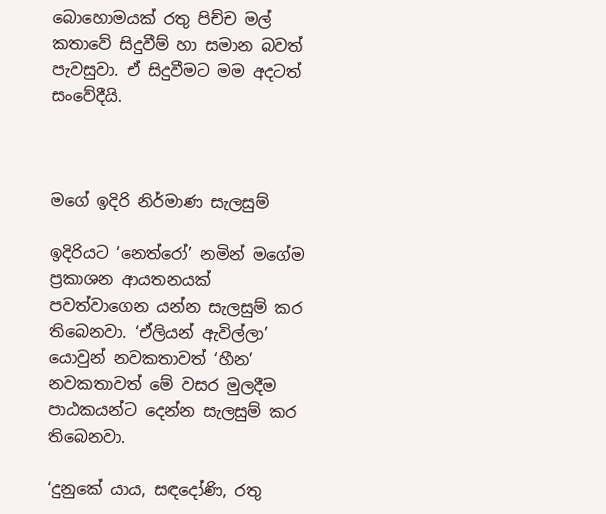බොහොමයක් රතු පිච්ච මල් කතාවේ සිදුවීම් හා සමාන බවත් පැවසුවා. ඒ සිදුවීමට මම අදටත් සංවේදීයි.



මගේ ඉදිරි නිර්මාණ සැලසුම්

ඉදිරියට ‘නෙත්රෝ’ නමින් මගේම ප්‍රකාශන ආයතනයක් පවත්වාගෙන යන්න සැලසුම් කර තිබෙනවා. ‘ඒලියන් ඇවිල්ලා’ යොවුන් නවකතාවත් ‘හීන’ නවකතාවත් මේ වසර මුලදීම පාඨකයන්ට දෙන්න සැලසුම් කර තිබෙනවා.

‘දුනුකේ යාය, සඳදෝණි, රතු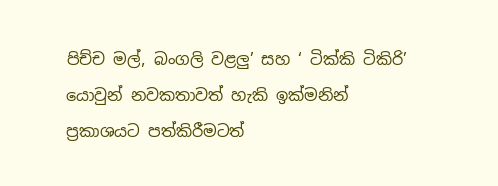පිච්ච මල්, බංගලි වළලු’ සහ ‘ ටික්කි ටිකිරි’ යොවුන් නවකතාවත් හැකි ඉක්මනින් ප්‍රකාශයට පත්කිරීමටත්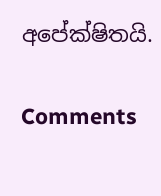අපේක්ෂිතයි.

Comments